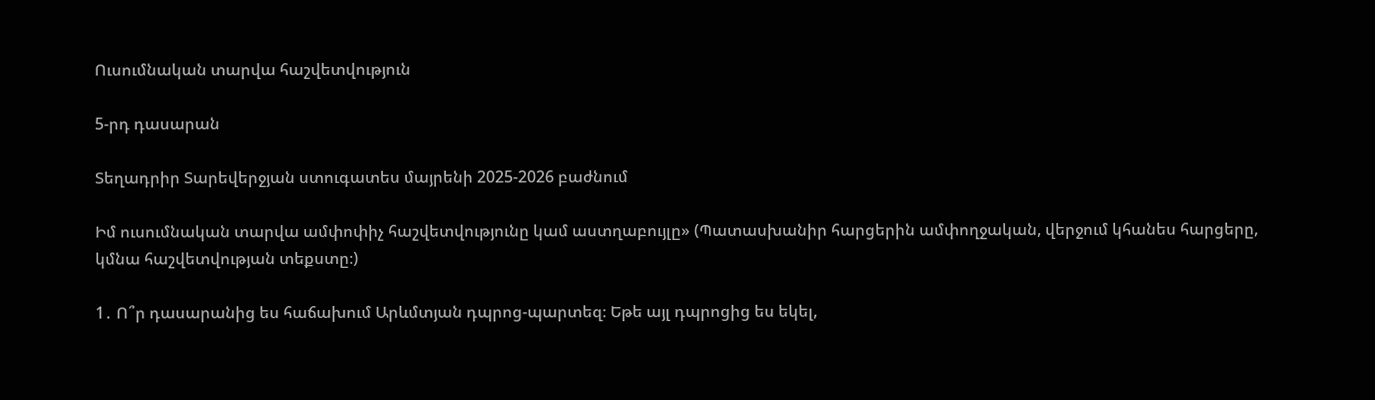Ուսումնական տարվա հաշվետվություն

5-րդ դասարան

Տեղադրիր Տարեվերջյան ստուգատես մայրենի 2025-2026 բաժնում

Իմ ուսումնական տարվա ամփոփիչ հաշվետվությունը կամ աստղաբույլը» (Պատասխանիր հարցերին ամփողջական, վերջում կհանես հարցերը, կմնա հաշվետվության տեքստը։)

1․ Ո՞ր դասարանից ես հաճախում Արևմտյան դպրոց-պարտեզ։ Եթե այլ դպրոցից ես եկել,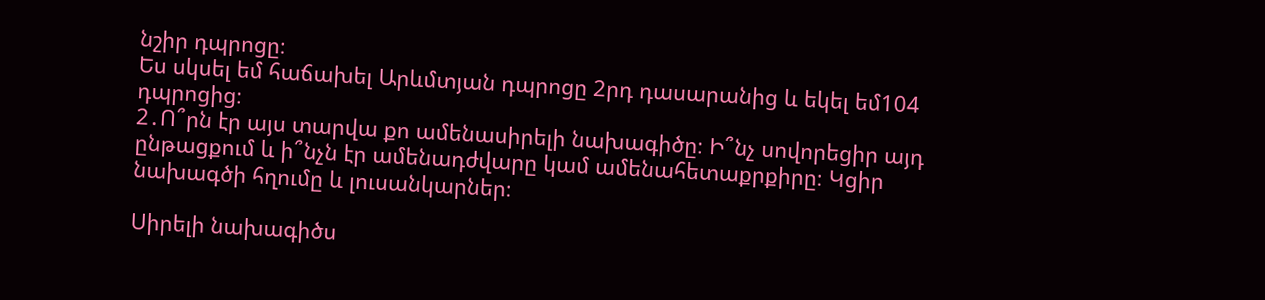նշիր դպրոցը։
Ես սկսել եմ հաճախել Արևմտյան դպրոցը 2րդ դասարանից և եկել եմ104 դպրոցից։
2․Ո՞րն էր այս տարվա քո ամենասիրելի նախագիծը։ Ի՞նչ սովորեցիր այդ ընթացքում և ի՞նչն էր ամենադժվարը կամ ամենահետաքրքիրը։ Կցիր նախագծի հղումը և լուսանկարներ։

Սիրելի նախագիծս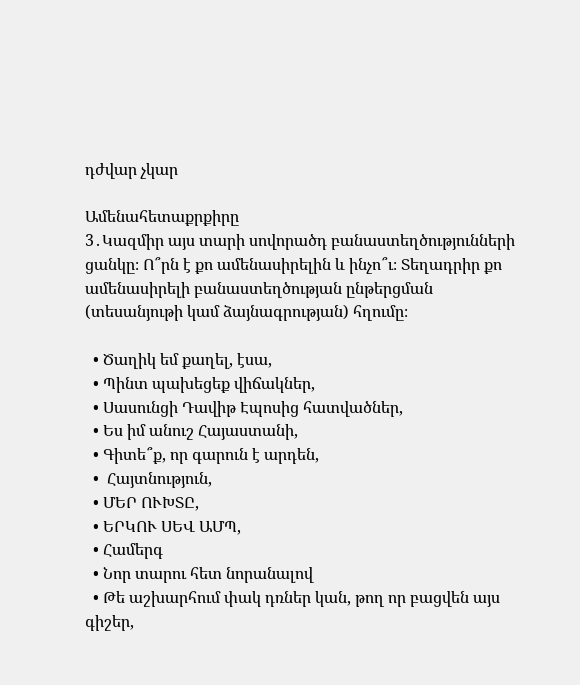դժվար չկար

Ամենահետաքրքիրը
3․Կազմիր այս տարի սովորածդ բանաստեղծությունների ցանկը։ Ո՞րն է քո ամենասիրելին և ինչո՞ւ։ Տեղադրիր քո ամենասիրելի բանաստեղծության ընթերցման (տեսանյութի կամ ձայնագրության) հղումը։

  • Ծաղիկ եմ քաղել, էսա,
  • Պինտ պախեցեք վիճակներ,
  • Սասունցի Դավիթ Էպոսից հատվածներ,
  • Ես իմ անուշ Հայաստանի,
  • Գիտե՞ք, որ գարուն է արդեն,
  •  Հայտնություն,
  • ՄԵՐ ՈՒԽՏԸ,
  • ԵՐԿՈՒ ՍԵՎ ԱՄՊ,
  • Համերգ
  • Նոր տարու հետ նորանալով
  • Թե աշխարհում փակ դռներ կան, թող որ բացվեն այս գիշեր,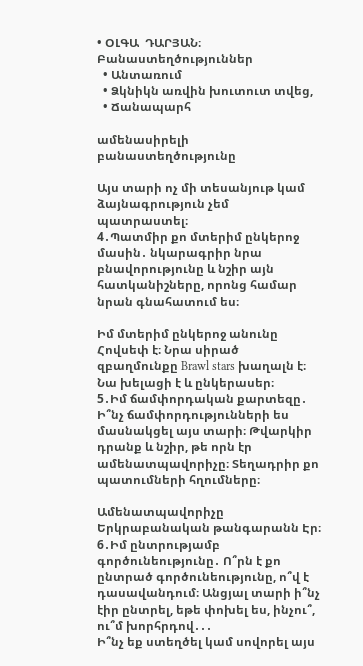• ՕԼԳԱ  ԴԱՐՅԱՆ։ Բանաստեղծություններ
  • Անտառում
  • Ձկնիկն առվին խուտուտ տվեց,
  • Ճանապարհ

ամենասիրելի բանաստեղծությունը

Այս տարի ոչ մի տեսանյութ կամ ձայնագրություն չեմ պատրաստել։
4․Պատմիր քո մտերիմ ընկերոջ մասին․ նկարագրիր նրա բնավորությունը և նշիր այն հատկանիշները, որոնց համար նրան գնահատում ես։

Իմ մտերիմ ընկերոջ անունը Հովսեփ է։ Նրա սիրած զբաղմունքը Brawl stars խաղալն է։ Նա խելացի է և ընկերասեր։
5․Իմ ճամփորդական քարտեզը․ Ի՞նչ ճամփորդությունների ես մասնակցել այս տարի։ Թվարկիր դրանք և նշիր, թե որն էր ամենատպավորիչը։ Տեղադրիր քո պատումների հղումները։

Ամենատպավորիչը Երկրաբանական թանգարանն Էր։
6․Իմ ընտրությամբ գործունեությունը․ Ո՞րն է քո ընտրած գործունեությունը, ո՞վ է դասավանդում։ Անցյալ տարի ի՞նչ էիր ընտրել, եթե փոխել ես, ինչու՞, ու՞մ խորհրդով․․․
Ի՞նչ եք ստեղծել կամ սովորել այս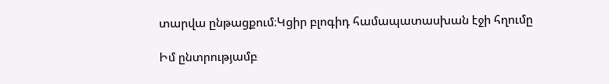տարվա ընթացքում։Կցիր բլոգիդ համապատասխան էջի հղումը

Իմ ընտրությամբ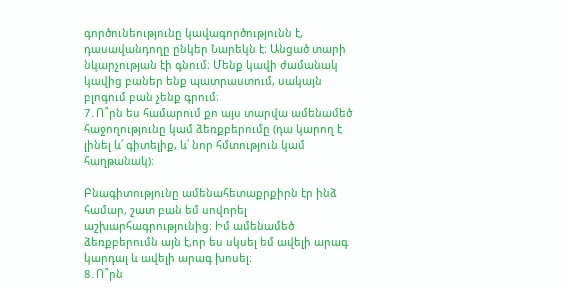գործունեությունը կավագործությունն է, դասավանդողը ընկեր Նարեկն է։ Անցած տարի նկարչության էի գնում։ Մենք կավի ժամանակ կավից բաներ ենք պատրաստում, սակայն բլոգում բան չենք գրում։
7․Ո՞րն ես համարում քո այս տարվա ամենամեծ հաջողությունը կամ ձեռքբերումը (դա կարող է լինել և՛ գիտելիք, և՛ նոր հմտություն կամ հաղթանակ)։

Բնագիտությունը ամենահետաքրքիրն էր ինձ համար, շատ բան եմ սովորել աշխարհագրությունից։ Իմ ամենամեծ ձեռքբերումն այն է,որ ես սկսել եմ ավելի արագ կարդալ և ավելի արագ խոսել։
8․Ո՞րն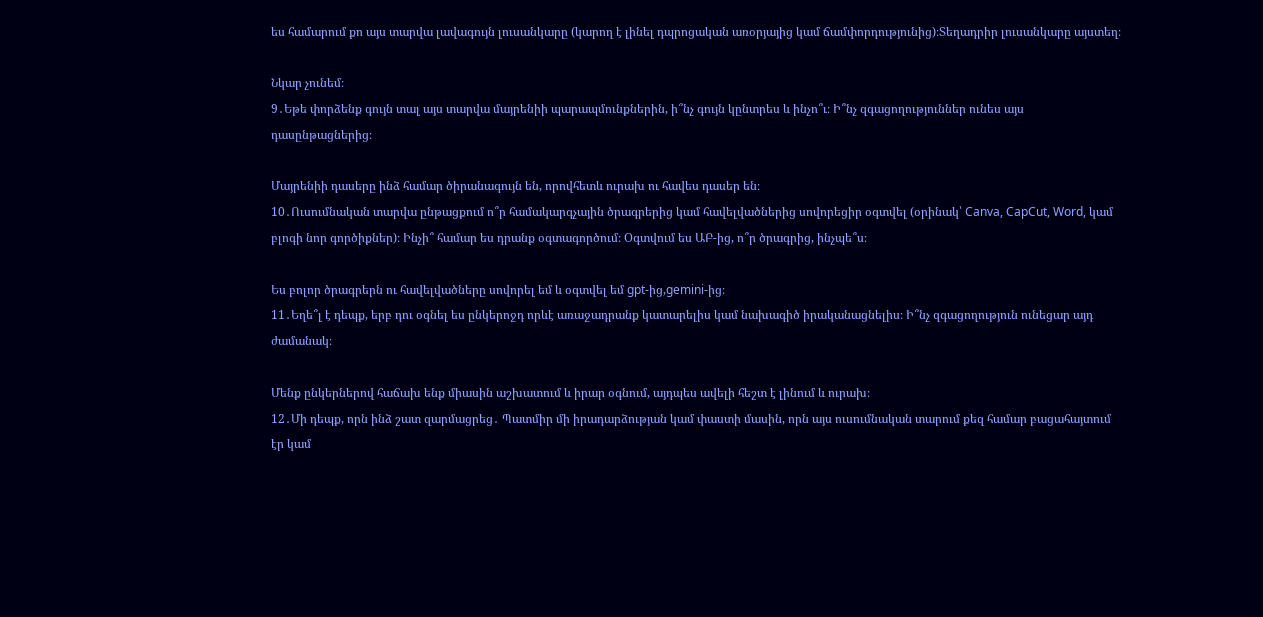ես համարում քո այս տարվա լավագույն լուսանկարը (կարող է լինել դպրոցական առօրյայից կամ ճամփորդությունից)։Տեղադրիր լուսանկարը այստեղ։

Նկար չունեմ։
9․Եթե փորձենք գույն տալ այս տարվա մայրենիի պարապմունքներին, ի՞նչ գույն կընտրես և ինչո՞ւ։ Ի՞նչ զգացողություններ ունես այս դասընթացներից։

Մայրենիի դասերը ինձ համար ծիրանագույն են, որովհետև ուրախ ու հավես դասեր են։
10․Ուսումնական տարվա ընթացքում ո՞ր համակարգչային ծրագրերից կամ հավելվածներից սովորեցիր օգտվել (օրինակ՝ Canva, CapCut, Word, կամ բլոգի նոր գործիքներ)։ Ինչի՞ համար ես դրանք օգտագործում։ Օգտվում ես ԱԲ-ից, ո՞ր ծրագրից, ինչպե՞ս։

Ես բոլոր ծրագրերն ու հավելվածները սովորել եմ և օգտվել եմ gpt-ից,gemini-ից։
11․Եղե՞լ է դեպք, երբ դու օգնել ես ընկերոջդ որևէ առաջադրանք կատարելիս կամ նախագիծ իրականացնելիս։ Ի՞նչ զգացողություն ունեցար այդ ժամանակ։

Մենք ընկերներով հաճախ ենք միասին աշխատում և իրար օգնում, այդպես ավելի հեշտ է լինում և ուրախ։
12․Մի դեպք, որն ինձ շատ զարմացրեց․ Պատմիր մի իրադարձության կամ փաստի մասին, որն այս ուսումնական տարում քեզ համար բացահայտում էր կամ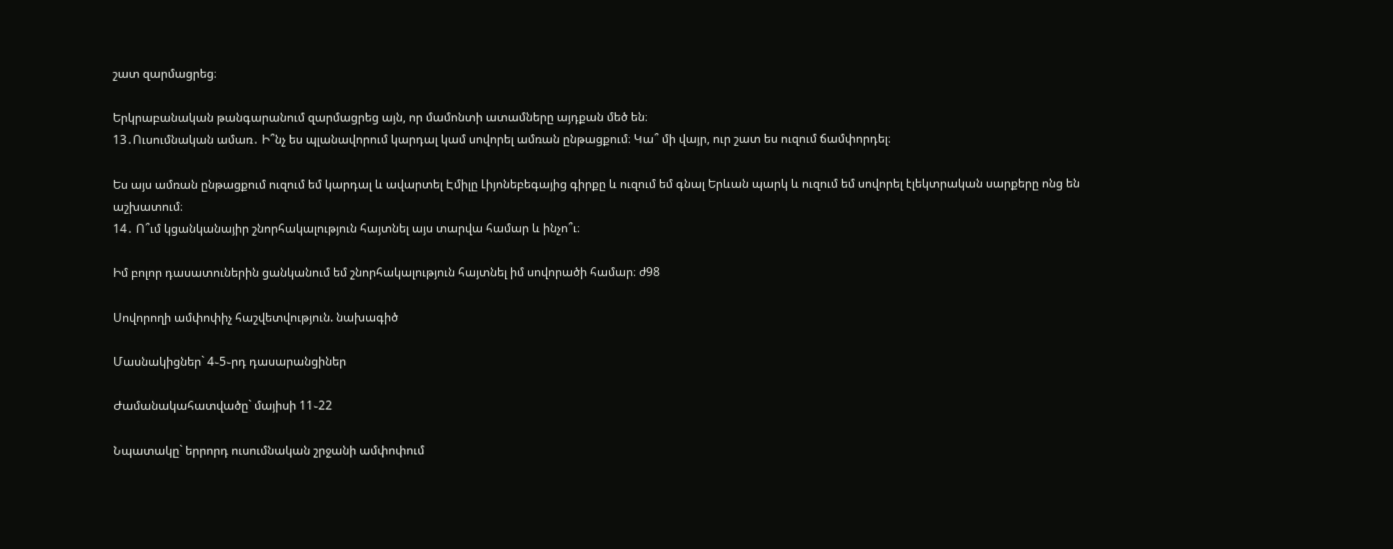շատ զարմացրեց։

Երկրաբանական թանգարանում զարմացրեց այն, որ մամոնտի ատամները այդքան մեծ են։
13․Ուսումնական ամառ․ Ի՞նչ ես պլանավորում կարդալ կամ սովորել ամռան ընթացքում։ Կա՞ մի վայր, ուր շատ ես ուզում ճամփորդել։

Ես այս ամռան ընթացքում ուզում եմ կարդալ և ավարտել Էմիլը Լիյոնեբեգայից գիրքը և ուզում եմ գնալ Երևան պարկ և ուզում եմ սովորել էլեկտրական սարքերը ոնց են աշխատում։
14․ Ո՞ւմ կցանկանայիր շնորհակալություն հայտնել այս տարվա համար և ինչո՞ւ։

Իմ բոլոր դասատուներին ցանկանում եմ շնորհակալություն հայտնել իմ սովորածի համար։ ժ98

Սովորողի ամփոփիչ հաշվետվություն. նախագիծ

Մասնակիցներ` 4֊5֊րդ դասարանցիներ

Ժամանակահատվածը` մայիսի 11֊22

Նպատակը` երրորդ ուսումնական շրջանի ամփոփում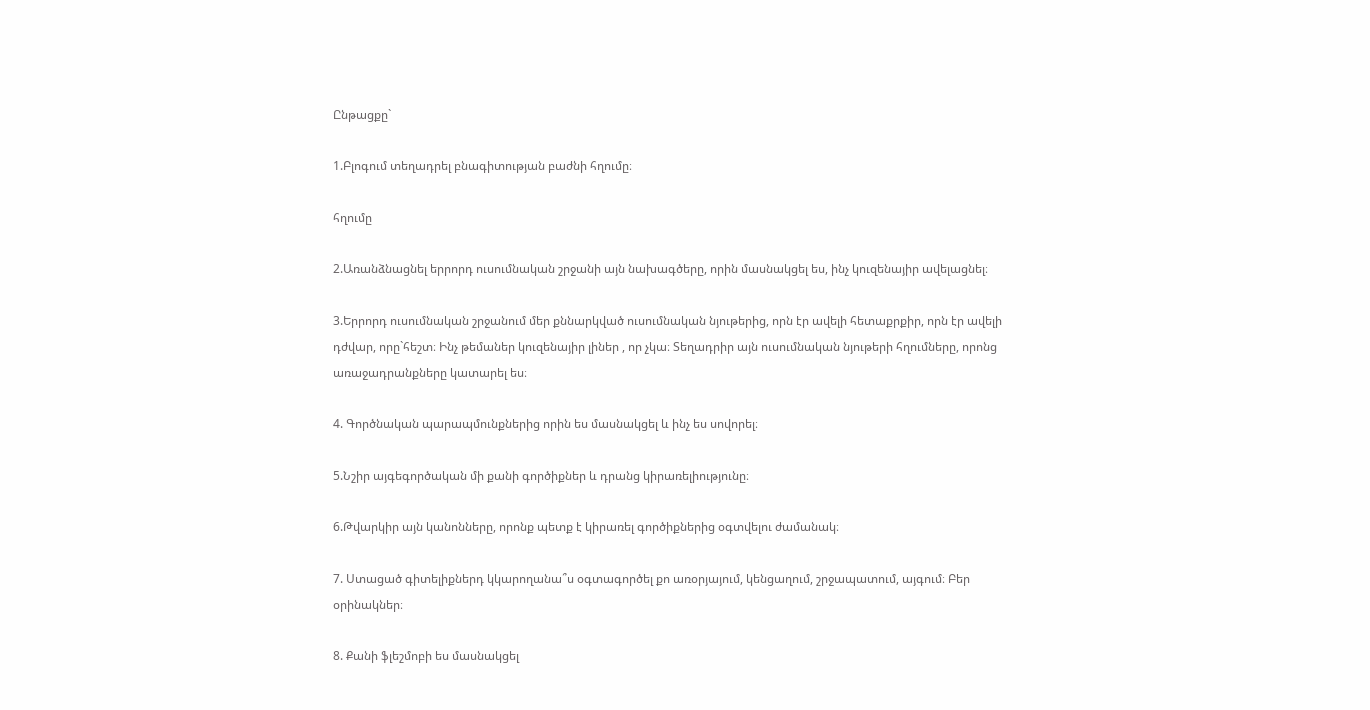Ընթացքը`

1.Բլոգում տեղադրել բնագիտության բաժնի հղումը։

հղումը

2.Առանձնացնել երրորդ ուսումնական շրջանի այն նախագծերը, որին մասնակցել ես, ինչ կուզենայիր ավելացնել։

3.Երրորդ ուսումնական շրջանում մեր քննարկված ուսումնական նյութերից, որն էր ավելի հետաքրքիր, որն էր ավելի դժվար, որը`հեշտ։ Ինչ թեմաներ կուզենայիր լիներ , որ չկա։ Տեղադրիր այն ուսումնական նյութերի հղումները, որոնց առաջադրանքները կատարել ես։

4. Գործնական պարապմունքներից որին ես մասնակցել և ինչ ես սովորել։

5.Նշիր այգեգործական մի քանի գործիքներ և դրանց կիրառելիությունը։

6.Թվարկիր այն կանոնները, որոնք պետք է կիրառել գործիքներից օգտվելու ժամանակ։

7. Ստացած գիտելիքներդ կկարողանա՞ս օգտագործել քո առօրյայում, կենցաղում, շրջապատում, այգում։ Բեր օրինակներ։

8. Քանի ֆլեշմոբի ես մասնակցել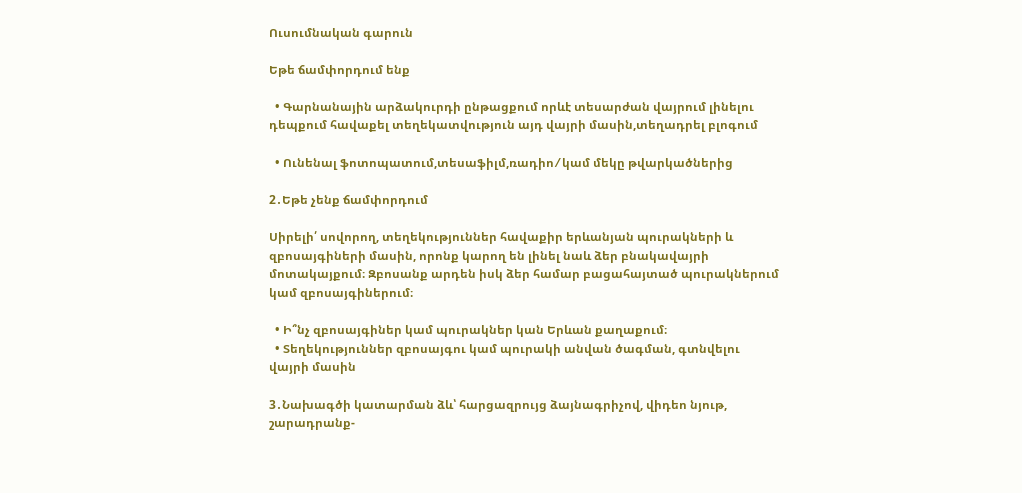Ուսումնական գարուն

Եթե ճամփորդում ենք

  • Գարնանային արձակուրդի ընթացքում որևէ տեսարժան վայրում լինելու դեպքում հավաքել տեղեկատվություն այդ վայրի մասին,տեղադրել բլոգում

  • Ունենալ ֆոտոպատում,տեսաֆիլմ,ռադիո ⁄ կամ մեկը թվարկածներից

2․Եթե չենք ճամփորդում

Սիրելի՛ սովորող, տեղեկություններ հավաքիր երևանյան պուրակների և զբոսայգիների մասին, որոնք կարող են լինել նաև ձեր բնակավայրի մոտակայքում։ Զբոսանք արդեն իսկ ձեր համար բացահայտած պուրակներում կամ զբոսայգիներում։

  • Ի՞նչ զբոսայգիներ կամ պուրակներ կան Երևան քաղաքում։
  • Տեղեկություններ զբոսայգու կամ պուրակի անվան ծագման, գտնվելու վայրի մասին

3․Նախագծի կատարման ձև՝ հարցազրույց ձայնագրիչով, վիդեո նյութ, շարադրանք-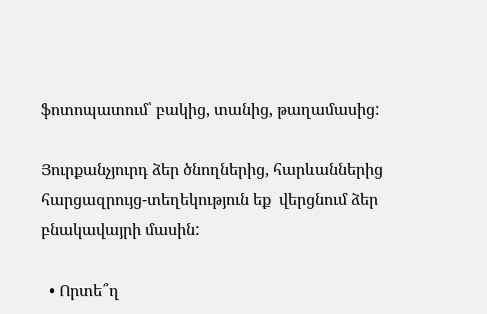ֆոտոպատում՝ բակից, տանից, թաղամասից:

Յուրքանչյուրդ ձեր ծնողներից, հարևաններից հարցազրույց-տեղեկություն եք  վերցնում ձեր բնակավայրի մասին:

  • Որտե՞ղ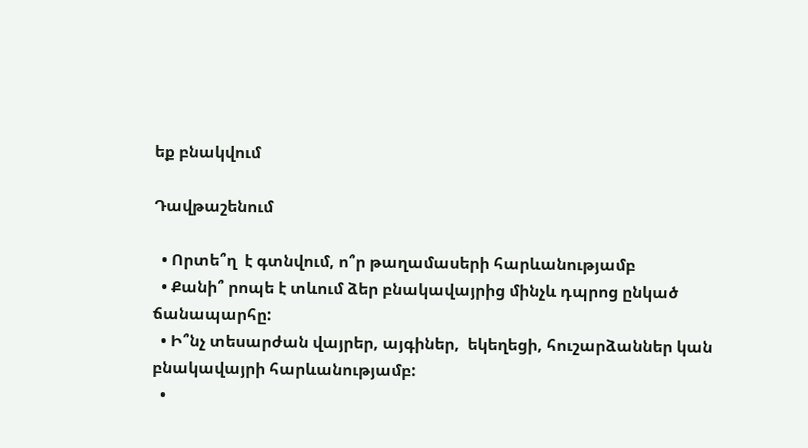եք բնակվում

Դավթաշենում

  • Որտե՞ղ  է գտնվում, ո՞ր թաղամասերի հարևանությամբ
  • Քանի՞ րոպե է տևում ձեր բնակավայրից մինչև դպրոց ընկած ճանապարհը:
  • Ի՞նչ տեսարժան վայրեր, այգիներ,  եկեղեցի, հուշարձաններ կան բնակավայրի հարևանությամբ:
  •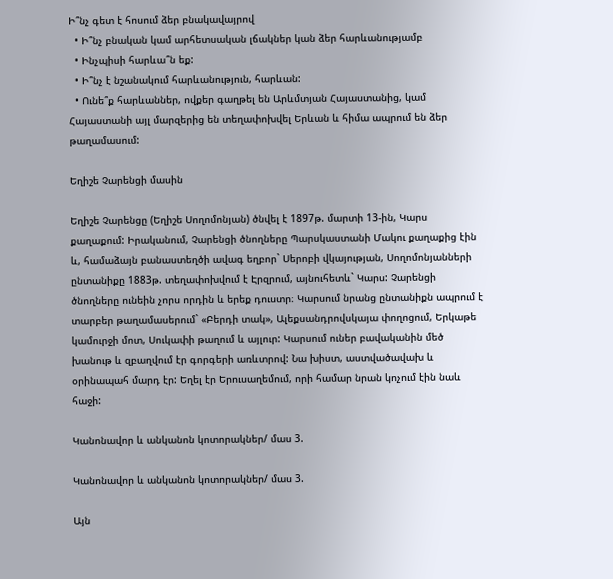Ի՞նչ գետ է հոսում ձեր բնակավայրով
  • Ի՞նչ բնական կամ արհետսական լճակներ կան ձեր հարևանությամբ
  • Ինչպիսի հարևա՞ն եք:
  • Ի՞նչ է նշանակում հարևանություն, հարևան:
  • Ունե՞ք հարևաններ, ովքեր գաղթել են Արևմտյան Հայաստանից, կամ Հայաստանի այլ մարզերից են տեղափոխվել Երևան և հիմա ապրում են ձեր թաղամասում:

Եղիշե Չարենցի մասին

Եղիշե Չարենցը (Եղիշե Սողոմոնյան) ծնվել է 1897թ. մարտի 13-ին, Կարս քաղաքում: Իրականում, Չարենցի ծնողները Պարսկաստանի Մակու քաղաքից էին և, համաձայն բանաստեղծի ավագ եղբոր` Սերոբի վկայության, Սողոմոնյանների ընտանիքը 1883թ. տեղափոխվում է Էրզրում, այնուհետև` Կարս: Չարենցի ծնողները ունեին չորս որդին և երեք դուստր։ Կարսում նրանց ընտանիքն ապրում է տարբեր թաղամասերում` «Բերդի տակ», Ալեքսանդրովսկայա փողոցում, Երկաթե կամուրջի մոտ, Սուկափի թաղում և այլուր: Կարսում ուներ բավականին մեծ խանութ և զբաղվում էր գորգերի առևտրով: Նա խիստ, աստվածավախ և օրինապահ մարդ էր: Եղել էր Երուսաղեմում, որի համար նրան կոչում էին նաև հաջի:

Կանոնավոր և անկանոն կոտորակներ/ մաս 3.

Կանոնավոր և անկանոն կոտորակներ/ մաս 3.

Այն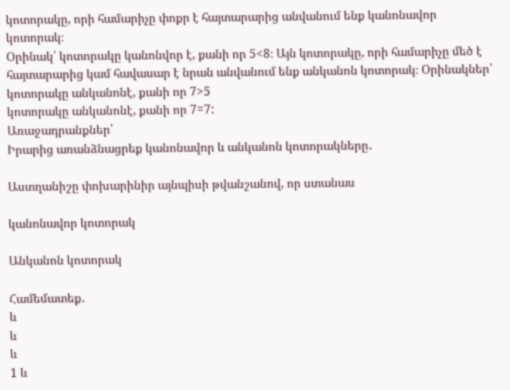կոտորակը, որի համարիչը փոքր է հայտարարից անվանում ենք կանոնավոր կոտորակ։
Օրինակ՝ կոտորակը կանոնվոր է, քանի որ 5<8։ Այն կոտորակը, որի համարիչը մեծ է հայտարարից կամ հավասար է նրան անվանում ենք անկանոն կոտորակ։ Օրինակներ՝ կոտորակը անկանոնէ, քանի որ 7>5
կոտորակը անկանոնէ, քանի որ 7=7:
Առաջադրանքներ՝
Իրարից առանձնացրեք կանոնավոր և անկանոն կոտորակները․

Աստղանիշը փոխարինիր այնպիսի թվանշանով, որ ստանաս

կանոնավոր կոտորակ

Անկանոն կոտորակ

Համեմատեք․
և
և
և
1 և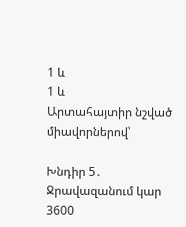1 և
1 և
Արտահայտիր նշված միավորներով՝

Խնդիր 5․
Ջրավազանում կար 3600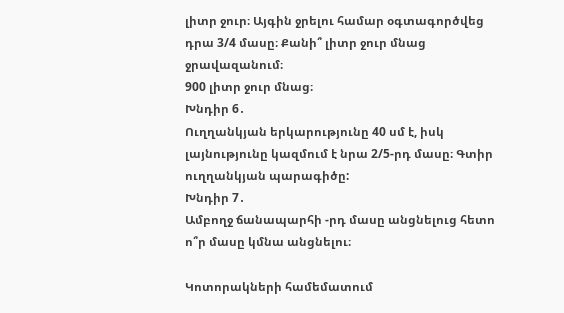լիտր ջուր։ Այգին ջրելու համար օգտագործվեց դրա 3/4 մասը։ Քանի՞ լիտր ջուր մնաց ջրավազանում։
900 լիտր ջուր մնաց։
Խնդիր 6․
Ուղղանկյան երկարությունը 40 սմ է, իսկ լայնությունը կազմում է նրա 2/5-րդ մասը։ Գտիր ուղղանկյան պարագիծը:
Խնդիր 7․
Ամբողջ ճանապարհի -րդ մասը անցնելուց հետո ո՞ր մասը կմնա անցնելու։

Կոտորակների համեմատում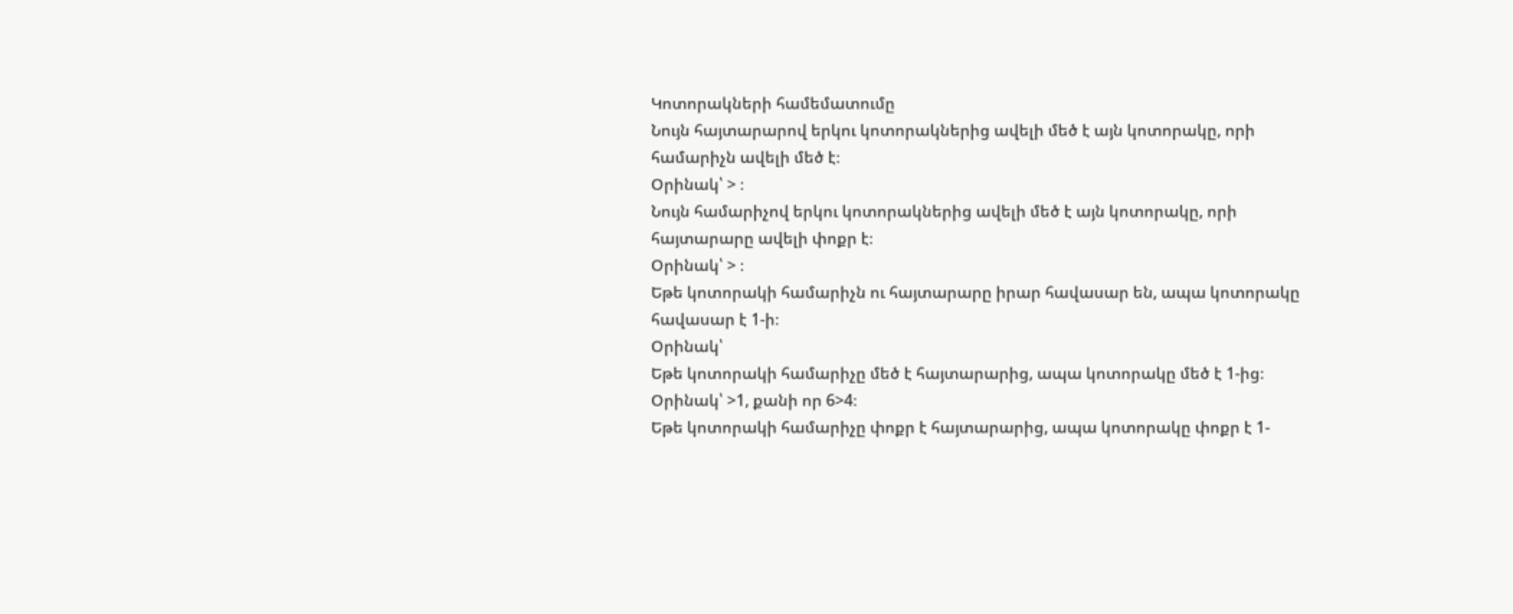Կոտորակների համեմատումը
Նույն հայտարարով երկու կոտորակներից ավելի մեծ է այն կոտորակը, որի համարիչն ավելի մեծ է։
Օրինակ՝ > ։
Նույն համարիչով երկու կոտորակներից ավելի մեծ է այն կոտորակը, որի հայտարարը ավելի փոքր է։
Օրինակ՝ > ։
Եթե կոտորակի համարիչն ու հայտարարը իրար հավասար են, ապա կոտորակը հավասար է 1-ի։
Օրինակ՝
Եթե կոտորակի համարիչը մեծ է հայտարարից, ապա կոտորակը մեծ է 1-ից։
Օրինակ՝ >1, քանի որ 6>4։
Եթե կոտորակի համարիչը փոքր է հայտարարից, ապա կոտորակը փոքր է 1-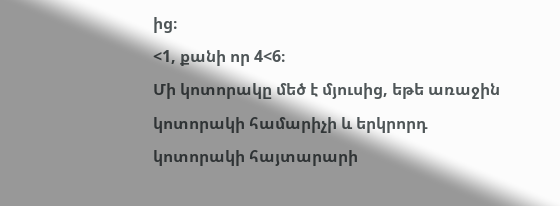ից։
<1, քանի որ 4<6։
Մի կոտորակը մեծ է մյուսից, եթե առաջին կոտորակի համարիչի և երկրորդ կոտորակի հայտարարի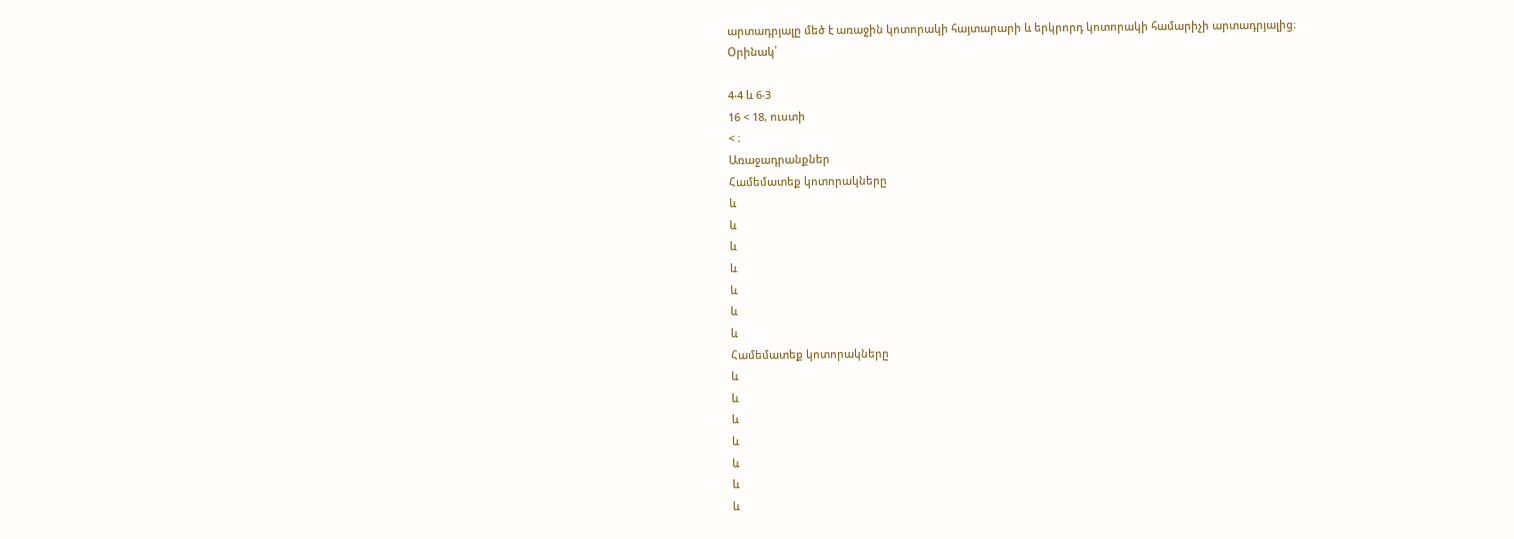արտադրյալը մեծ է առաջին կոտորակի հայտարարի և երկրորդ կոտորակի համարիչի արտադրյալից։
Օրինակ՝

4‧4 և 6‧3
16 < 18, ուստի
< ։
Առաջադրանքներ
Համեմատեք կոտորակները
և
և
և
և
և
և
և
Համեմատեք կոտորակները
և
և
և
և
և
և
և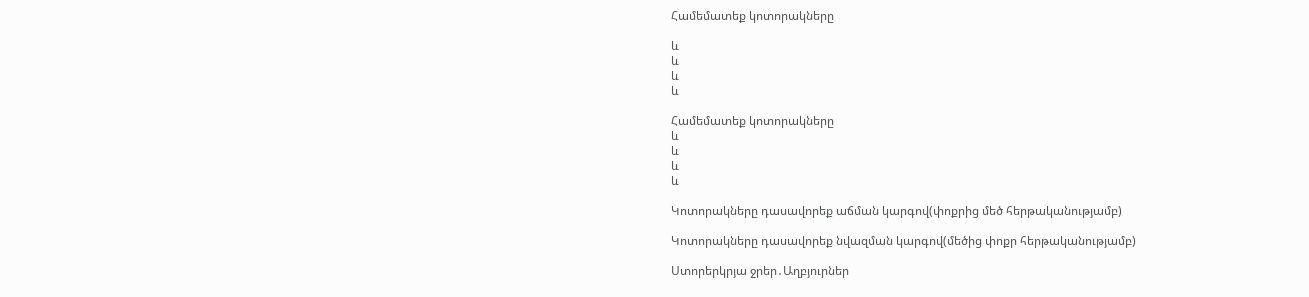Համեմատեք կոտորակները

և
և
և
և

Համեմատեք կոտորակները
և
և
և
և

Կոտորակները դասավորեք աճման կարգով(փոքրից մեծ հերթականությամբ)

Կոտորակները դասավորեք նվազման կարգով(մեծից փոքր հերթականությամբ)

Ստորերկրյա ջրեր․Աղբյուրներ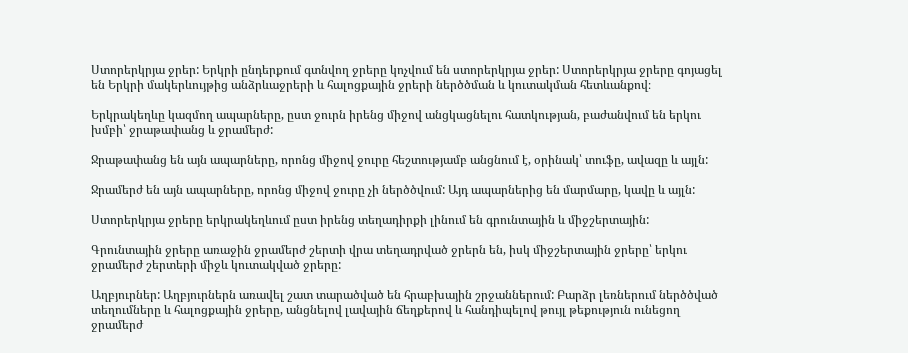Ստորերկրյա ջրեր: Երկրի ընդերքում գտնվող ջրերը կոչվում են ստորերկրյա ջրեր: Ստորերկրյա ջրերը գոյացել են Երկրի մակերևույթից անձրևաջրերի և հալոցքային ջրերի ներծծման և կուտակման հետևանքով։

Երկրակեղևը կազմող ապարները, ըստ ջուրն իրենց միջով անցկացնելու հատկության, բաժանվում են երկու խմբի՝ ջրաթափանց և ջրամերժ:

Ջրաթափանց են այն ապարները, որոնց միջով ջուրը հեշտությամբ անցնում է, օրինակ՝ տուֆը, ավազը և այլն:

Ջրամերժ են այն ապարները, որոնց միջով ջուրը չի ներծծվում: Այդ ապարներից են մարմարը, կավը և այլն:

Ստորերկրյա ջրերը երկրակեղևում ըստ իրենց տեղադիրքի լինում են գրունտային և միջշերտային:

Գրունտային ջրերը առաջին ջրամերժ շերտի վրա տեղադրված ջրերն են, իսկ միջշերտային ջրերը՝ երկու ջրամերժ շերտերի միջև կուտակված ջրերը:

Աղբյուրներ: Աղբյուրներն առավել շատ տարածված են հրաբխային շրջաններում: Բարձր լեռներում ներծծված տեղումները և հալոցքային ջրերը, անցնելով լավային ճեղքերով և հանդիպելով թույլ թեքություն ունեցող ջրամերժ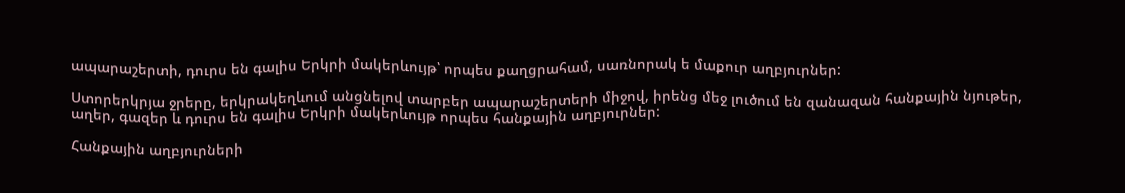ապարաշերտի, դուրս են գալիս Երկրի մակերևույթ՝ որպես քաղցրահամ, սառնորակ ե մաքուր աղբյուրներ:

Ստորերկրյա ջրերը, երկրակեղևում անցնելով տարբեր ապարաշերտերի միջով, իրենց մեջ լուծում են զանազան հանքային նյութեր, աղեր, գազեր և դուրս են գալիս Երկրի մակերևույթ որպես հանքային աղբյուրներ:

Հանքային աղբյուրների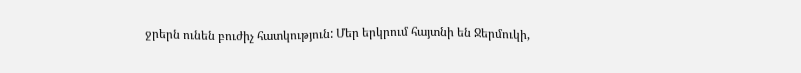ջրերն ունեն բուժիչ հատկություն: Մեր երկրում հայտնի են Ջերմուկի,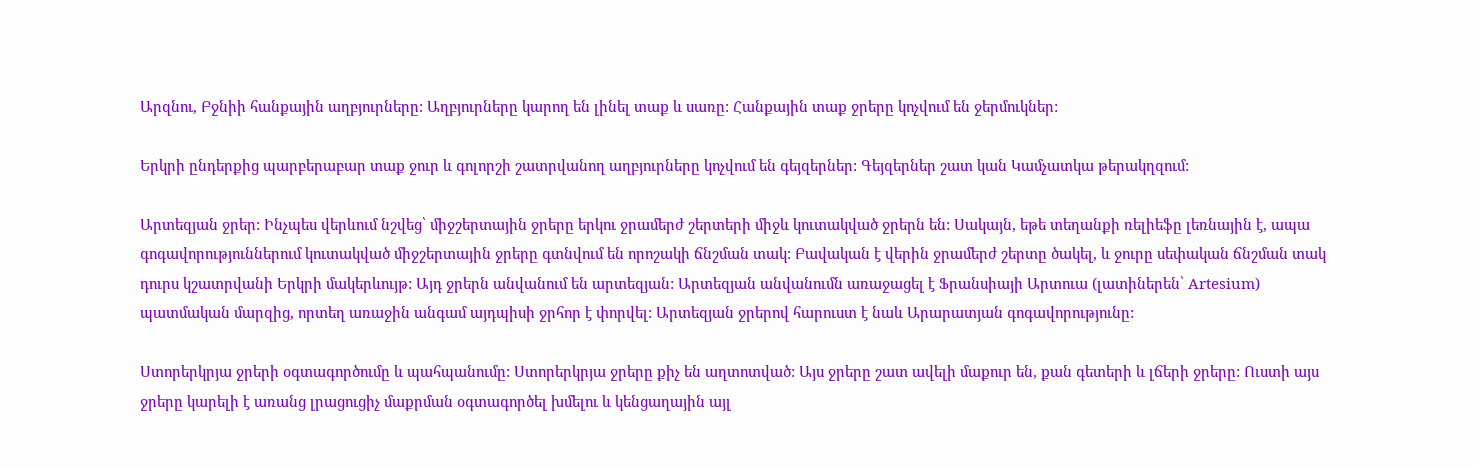Արզնու, Բջնիի հանքային աղբյուրները: Աղբյուրները կարող են լինել տաք և սառը: Հանքային տաք ջրերը կոչվում են ջերմուկներ:

Երկրի ընդերքից պարբերաբար տաք ջուր և գոլորշի շատրվանող աղբյուրները կոչվում են գեյզերներ: Գեյզերներ շատ կան Կամչատկա թերակղզում:

Արտեզյան ջրեր: Ինչպես վերևում նշվեց՝ միջշերտային ջրերը երկու ջրամերժ շերտերի միջև կուտակված ջրերն են: Սակայն, եթե տեղանքի ռելիեֆը լեռնային է, ապա գոգավորություններում կուտակված միջշերտային ջրերը գտնվում են որոշակի ճնշման տակ: Բավական է վերին ջրամերժ շերտը ծակել, և ջուրը սեփական ճնշման տակ դուրս կշատրվանի Երկրի մակերևույթ: Այդ ջրերն անվանում են արտեզյան: Արտեզյան անվանումն առաջացել է Ֆրանսիայի Արտուա (լատիներեն՝ Artesium) պատմական մարզից, որտեղ առաջին անգամ այդպիսի ջրհոր է փորվել: Արտեզյան ջրերով հարուստ է նաև Արարատյան գոգավորությունը:

Ստորերկրյա ջրերի օգտագործումը և պահպանումը: Ստորերկրյա ջրերը քիչ են աղտոտված: Այս ջրերը շատ ավելի մաքուր են, քան գետերի և լճերի ջրերը: Ուստի այս ջրերը կարելի է առանց լրացուցիչ մաքրման օգտագործել խմելու և կենցաղային այլ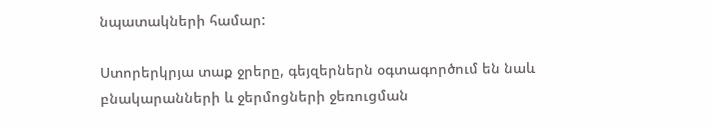նպատակների համար:

Ստորերկրյա տաք ջրերը, գեյզերներն օգտագործում են նաև բնակարանների և ջերմոցների ջեռուցման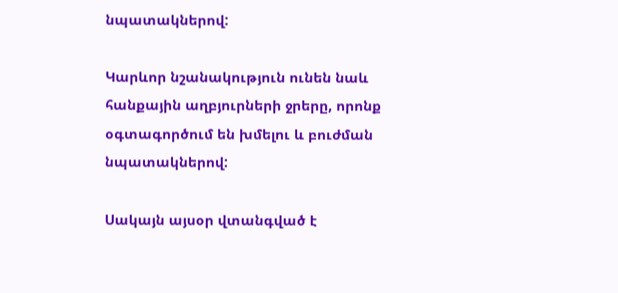նպատակներով:

Կարևոր նշանակություն ունեն նաև հանքային աղբյուրների ջրերը, որոնք օգտագործում են խմելու և բուժման նպատակներով:

Սակայն այսօր վտանգված է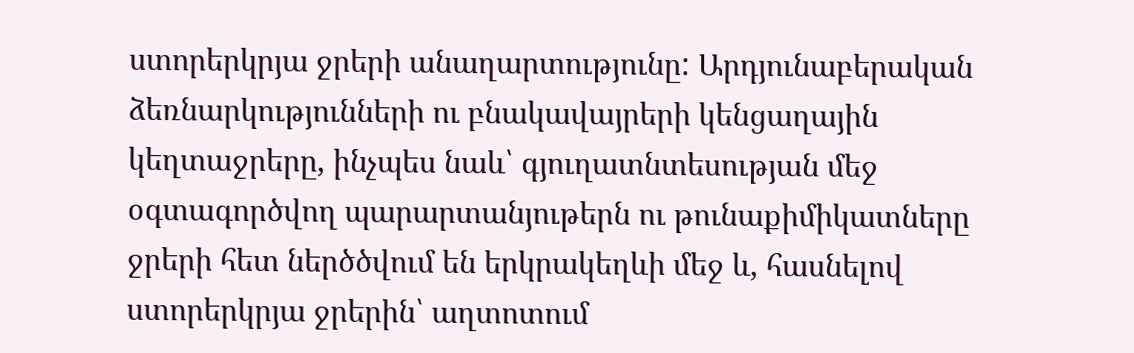ստորերկրյա ջրերի անաղարտությունը: Արդյունաբերական ձեռնարկությունների ու բնակավայրերի կենցաղային կեղտաջրերը, ինչպես նաև՝ գյուղատնտեսության մեջ օգտագործվող պարարտանյութերն ու թունաքիմիկատները ջրերի հետ ներծծվում են երկրակեղևի մեջ և, հասնելով ստորերկրյա ջրերին՝ աղտոտում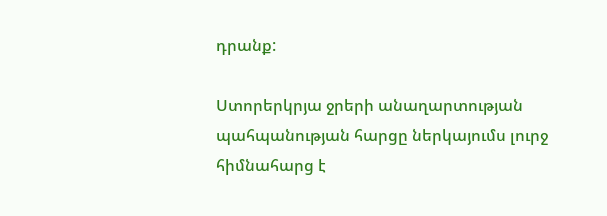դրանք:

Ստորերկրյա ջրերի անաղարտության պահպանության հարցը ներկայումս լուրջ հիմնահարց է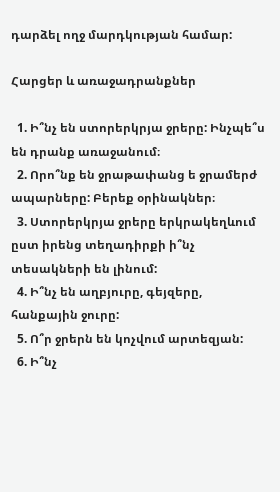դարձել ողջ մարդկության համար:

Հարցեր և առաջադրանքներ

  1. Ի՞նչ են ստորերկրյա ջրերը: Ինչպե՞ս են դրանք առաջանում։
  2. Որո՞նք են ջրաթափանց ե ջրամերժ ապարները: Բերեք օրինակներ։
  3. Ստորերկրյա ջրերը երկրակեղևում ըստ իրենց տեղադիրքի ի՞նչ տեսակների են լինում:
  4. Ի՞նչ են աղբյուրը, գեյզերը, հանքային ջուրը:
  5. Ո՞ր ջրերն են կոչվում արտեզյան:
  6. Ի՞նչ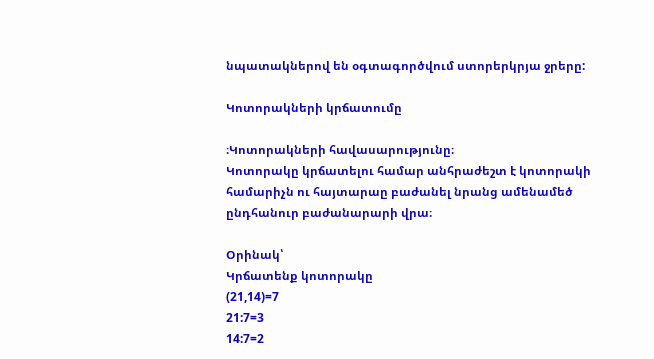նպատակներով են օգտագործվում ստորերկրյա ջրերը:

Կոտորակների կրճատումը

։Կոտորակների հավասարությունը։
Կոտորակը կրճատելու համար անհրաժեշտ է կոտորակի համարիչն ու հայտարաը բաժանել նրանց ամենամեծ ընդհանուր բաժանարարի վրա։

Օրինակ՝
Կրճատենք կոտորակը
(21,14)=7
21:7=3
14:7=2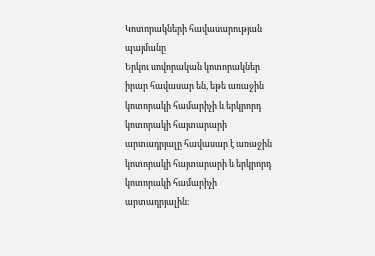Կոտորակների հավասարության պայմանը
Երկու սովորական կոտորակներ իրար հավասար են, եթե առաջին կոտորակի համարիչի և երկրորդ կոտորակի հայտարարի արտադրյալը հավասար է առաջին կոտորակի հայտարարի և երկրորդ կոտորակի համարիչի արտադրյալին։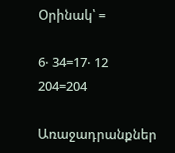Օրինակ՝ =

6‧ 34=17‧ 12
204=204

Առաջադրանքներ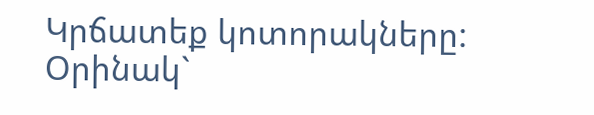Կրճատեք կոտորակները:
Օրինակ`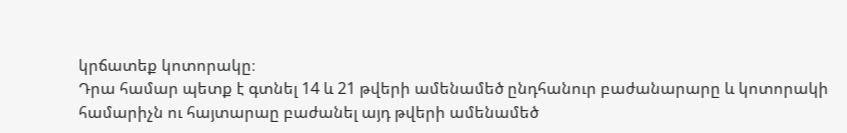կրճատեք կոտորակը։
Դրա համար պետք է գտնել 14 և 21 թվերի ամենամեծ ընդհանուր բաժանարարը և կոտորակի համարիչն ու հայտարաը բաժանել այդ թվերի ամենամեծ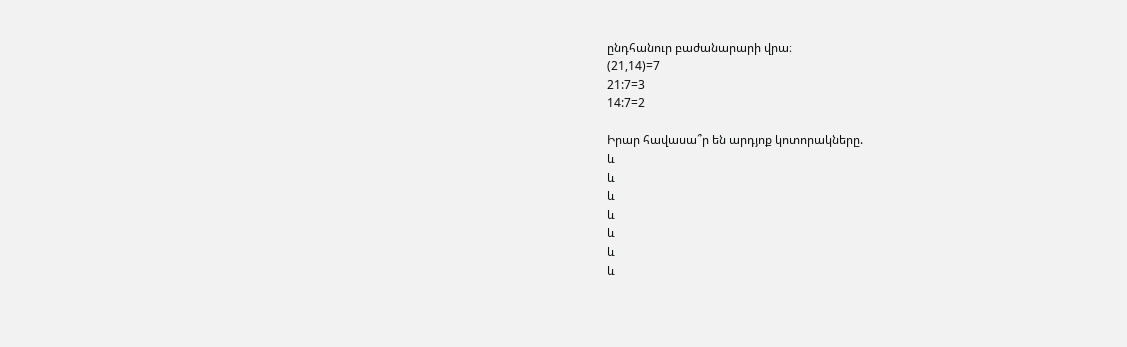ընդհանուր բաժանարարի վրա։
(21,14)=7
21:7=3
14:7=2

Իրար հավասա՞ր են արդյոք կոտորակները.
և
և
և
և
և
և
և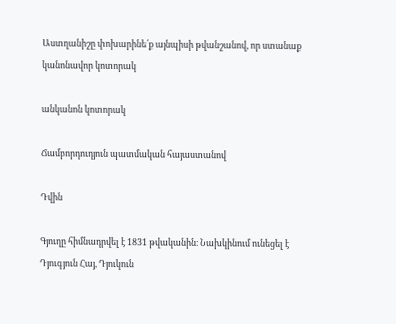Աստղանիշը փոխարինե՛ք այնպիսի թվանշանով, որ ստանաք
կանոնավոր կոտորակ

անկանոն կոտորակ

Ճամբորդուդյուն պատմական հայաստանով

Դվին

Գյուղը հիմնադրվել է 1831 թվականին։ Նախկինում ունեցել է Դյուգյուն Հայ, Դյուկուն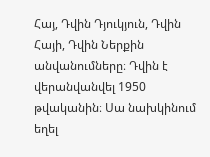Հայ, Դվին Դյուկյուն, Դվին Հայի, Դվին Ներքին անվանումները։ Դվին է վերանվանվել 1950 թվականին։ Սա նախկինում եղել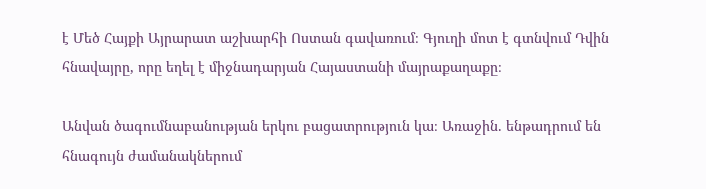է Մեծ Հայքի Այրարատ աշխարհի Ոստան գավառում։ Գյուղի մոտ է գտնվում Դվին հնավայրը, որը եղել է միջնադարյան Հայաստանի մայրաքաղաքը։

Անվան ծագումնաբանության երկու բացատրություն կա։ Առաջին. ենթադրում են հնագույն ժամանակներում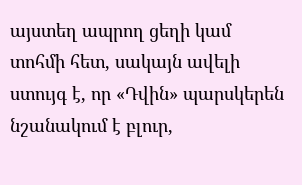այստեղ ապրող ցեղի կամ տոհմի հետ, սակայն ավելի ստույգ է, որ «Դվին» պարսկերեն նշանակում է բլուր,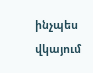ինչպես վկայում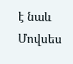է նաև Մովսես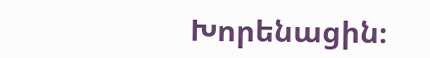Խորենացին։